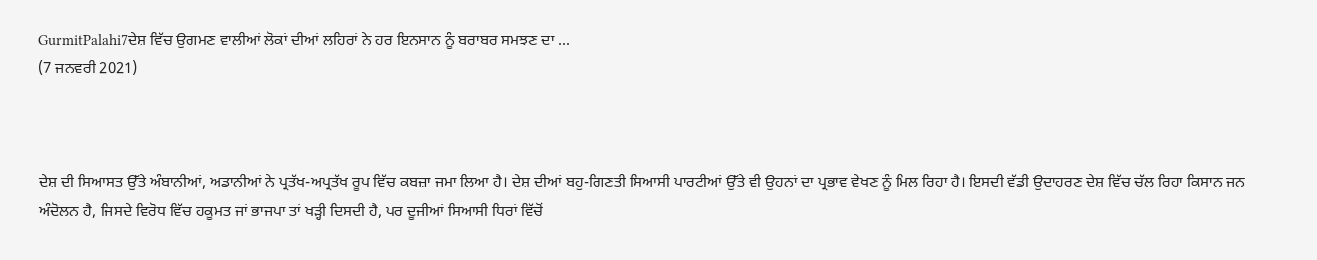GurmitPalahi7ਦੇਸ਼ ਵਿੱਚ ਉਗਮਣ ਵਾਲੀਆਂ ਲੋਕਾਂ ਦੀਆਂ ਲਹਿਰਾਂ ਨੇ ਹਰ ਇਨਸਾਨ ਨੂੰ ਬਰਾਬਰ ਸਮਝਣ ਦਾ ...
(7 ਜਨਵਰੀ 2021)



ਦੇਸ਼ ਦੀ ਸਿਆਸਤ ਉੱਤੇ ਅੰਬਾਨੀਆਂ, ਅਡਾਨੀਆਂ ਨੇ ਪ੍ਰਤੱਖ-ਅਪ੍ਰਤੱਖ ਰੂਪ ਵਿੱਚ ਕਬਜ਼ਾ ਜਮਾ ਲਿਆ ਹੈ। ਦੇਸ਼ ਦੀਆਂ ਬਹੁ-ਗਿਣਤੀ ਸਿਆਸੀ ਪਾਰਟੀਆਂ ਉੱਤੇ ਵੀ ਉਹਨਾਂ ਦਾ ਪ੍ਰਭਾਵ ਵੇਖਣ ਨੂੰ ਮਿਲ ਰਿਹਾ ਹੈ। ਇਸਦੀ ਵੱਡੀ ਉਦਾਹਰਣ ਦੇਸ਼ ਵਿੱਚ ਚੱਲ ਰਿਹਾ ਕਿਸਾਨ ਜਨ ਅੰਦੋਲਨ ਹੈ, ਜਿਸਦੇ ਵਿਰੋਧ ਵਿੱਚ ਹਕੂਮਤ ਜਾਂ ਭਾਜਪਾ ਤਾਂ ਖੜ੍ਹੀ ਦਿਸਦੀ ਹੈ, ਪਰ ਦੂਜੀਆਂ ਸਿਆਸੀ ਧਿਰਾਂ ਵਿੱਚੋਂ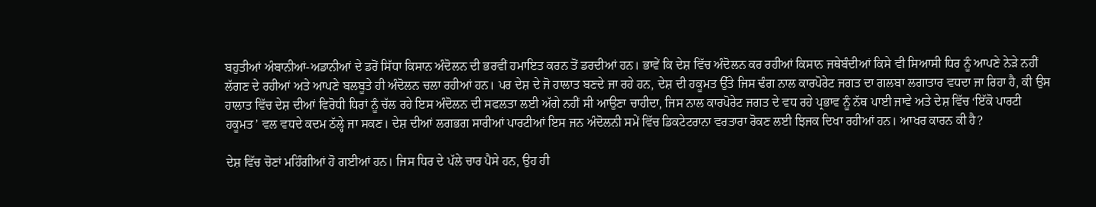ਬਹੁਤੀਆਂ ਅੰਬਾਨੀਆਂ-ਅਡਾਨੀਆਂ ਦੇ ਡਰੋਂ ਸਿੱਧਾ ਕਿਸਾਨ ਅੰਦੋਲਨ ਦੀ ਭਰਵੀਂ ਹਮਾਇਤ ਕਰਨ ਤੋਂ ਡਰਦੀਆਂ ਹਨ। ਭਾਵੇਂ ਕਿ ਦੇਸ਼ ਵਿੱਚ ਅੰਦੋਲਨ ਕਰ ਰਹੀਆਂ ਕਿਸਾਨ ਜਥੇਬੰਦੀਆਂ ਕਿਸੇ ਵੀ ਸਿਆਸੀ ਧਿਰ ਨੂੰ ਆਪਣੇ ਨੇੜੇ ਨਹੀਂ ਲੱਗਣ ਦੇ ਰਹੀਆਂ ਅਤੇ ਆਪਣੇ ਬਲਬੂਤੇ ਹੀ ਅੰਦੋਲਨ ਚਲਾ ਰਹੀਆਂ ਹਨ। ਪਰ ਦੇਸ਼ ਦੇ ਜੋ ਹਾਲਾਤ ਬਣਦੇ ਜਾ ਰਹੇ ਹਨ, ਦੇਸ਼ ਦੀ ਹਕੂਮਤ ਉੱਤੇ ਜਿਸ ਢੰਗ ਨਾਲ ਕਾਰਪੋਰੇਟ ਜਗਤ ਦਾ ਗਲਬਾ ਲਗਾਤਾਰ ਵਧਦਾ ਜਾ ਰਿਹਾ ਹੈ, ਕੀ ਉਸ ਹਾਲਾਤ ਵਿੱਚ ਦੇਸ਼ ਦੀਆਂ ਵਿਰੋਧੀ ਧਿਰਾਂ ਨੂੰ ਚੱਲ ਰਹੇ ਇਸ ਅੰਦੋਲਨ ਦੀ ਸਫਲਤਾ ਲਈ ਅੱਗੇ ਨਹੀਂ ਸੀ ਆਉਣਾ ਚਾਹੀਦਾ, ਜਿਸ ਨਾਲ ਕਾਰਪੋਰੇਟ ਜਗਤ ਦੇ ਵਧ ਰਹੇ ਪ੍ਰਭਾਵ ਨੂੰ ਨੱਥ ਪਾਈ ਜਾਵੇ ਅਤੇ ਦੇਸ਼ ਵਿੱਚ ‘ਇੱਕੋ ਪਾਰਟੀ ਹਕੂਮਤ’ ਵਲ ਵਧਦੇ ਕਦਮ ਠੱਲ੍ਹੇ ਜਾ ਸਕਣ। ਦੇਸ਼ ਦੀਆਂ ਲਗਭਗ ਸਾਰੀਆਂ ਪਾਰਟੀਆਂ ਇਸ ਜਨ ਅੰਦੋਲਨੀ ਸਮੇਂ ਵਿੱਚ ਡਿਕਟੇਟਰਾਨਾ ਵਰਤਾਰਾ ਰੋਕਣ ਲਈ ਝਿਜਕ ਦਿਖਾ ਰਹੀਆਂ ਹਨ। ਆਖਰ ਕਾਰਨ ਕੀ ਹੈ?

ਦੇਸ਼ ਵਿੱਚ ਚੋਣਾਂ ਮਹਿੰਗੀਆਂ ਹੋ ਗਈਆਂ ਹਨ। ਜਿਸ ਧਿਰ ਦੇ ਪੱਲੇ ਚਾਰ ਪੈਸੇ ਹਨ, ਉਹ ਹੀ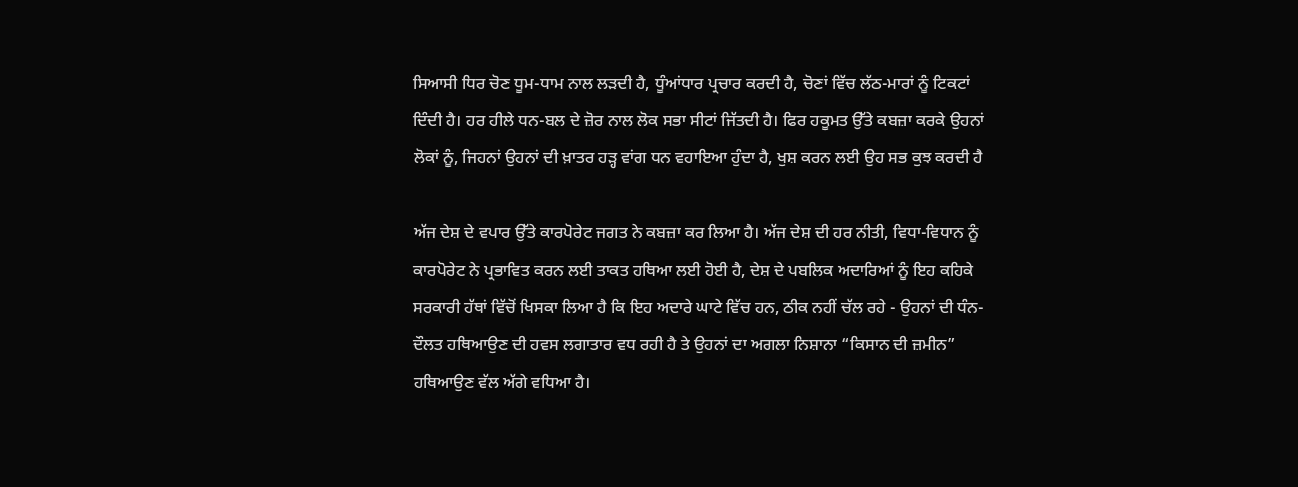ਸਿਆਸੀ ਧਿਰ ਚੋਣ ਧੂਮ-ਧਾਮ ਨਾਲ ਲੜਦੀ ਹੈ, ਧੂੰਆਂਧਾਰ ਪ੍ਰਚਾਰ ਕਰਦੀ ਹੈ, ਚੋਣਾਂ ਵਿੱਚ ਲੱਠ-ਮਾਰਾਂ ਨੂੰ ਟਿਕਟਾਂ ਦਿੰਦੀ ਹੈ। ਹਰ ਹੀਲੇ ਧਨ-ਬਲ ਦੇ ਜ਼ੋਰ ਨਾਲ ਲੋਕ ਸਭਾ ਸੀਟਾਂ ਜਿੱਤਦੀ ਹੈ। ਫਿਰ ਹਕੂਮਤ ਉੱਤੇ ਕਬਜ਼ਾ ਕਰਕੇ ਉਹਨਾਂ ਲੋਕਾਂ ਨੂੰ, ਜਿਹਨਾਂ ਉਹਨਾਂ ਦੀ ਖ਼ਾਤਰ ਹੜ੍ਹ ਵਾਂਗ ਧਨ ਵਹਾਇਆ ਹੁੰਦਾ ਹੈ, ਖੁਸ਼ ਕਰਨ ਲਈ ਉਹ ਸਭ ਕੁਝ ਕਰਦੀ ਹੈ

ਅੱਜ ਦੇਸ਼ ਦੇ ਵਪਾਰ ਉੱਤੇ ਕਾਰਪੋਰੇਟ ਜਗਤ ਨੇ ਕਬਜ਼ਾ ਕਰ ਲਿਆ ਹੈ। ਅੱਜ ਦੇਸ਼ ਦੀ ਹਰ ਨੀਤੀ, ਵਿਧਾ-ਵਿਧਾਨ ਨੂੰ ਕਾਰਪੋਰੇਟ ਨੇ ਪ੍ਰਭਾਵਿਤ ਕਰਨ ਲਈ ਤਾਕਤ ਹਥਿਆ ਲਈ ਹੋਈ ਹੈ, ਦੇਸ਼ ਦੇ ਪਬਲਿਕ ਅਦਾਰਿਆਂ ਨੂੰ ਇਹ ਕਹਿਕੇ ਸਰਕਾਰੀ ਹੱਥਾਂ ਵਿੱਚੋਂ ਖਿਸਕਾ ਲਿਆ ਹੈ ਕਿ ਇਹ ਅਦਾਰੇ ਘਾਟੇ ਵਿੱਚ ਹਨ, ਠੀਕ ਨਹੀਂ ਚੱਲ ਰਹੇ - ਉਹਨਾਂ ਦੀ ਧੰਨ-ਦੌਲਤ ਹਥਿਆਉਣ ਦੀ ਹਵਸ ਲਗਾਤਾਰ ਵਧ ਰਹੀ ਹੈ ਤੇ ਉਹਨਾਂ ਦਾ ਅਗਲਾ ਨਿਸ਼ਾਨਾ “ਕਿਸਾਨ ਦੀ ਜ਼ਮੀਨ” ਹਥਿਆਉਣ ਵੱਲ ਅੱਗੇ ਵਧਿਆ ਹੈ।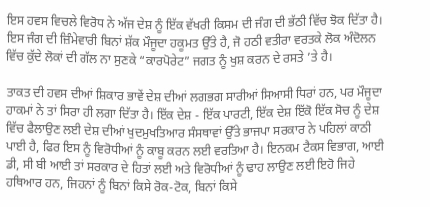ਇਸ ਹਵਸ ਵਿਚਲੇ ਵਿਰੋਧ ਨੇ ਅੱਜ ਦੇਸ਼ ਨੂੰ ਇੱਕ ਵੱਖਰੀ ਕਿਸਮ ਦੀ ਜੰਗ ਦੀ ਭੱਠੀ ਵਿੱਚ ਝੋਕ ਦਿੱਤਾ ਹੈ। ਇਸ ਜੰਗ ਦੀ ਜ਼ਿੰਮੇਵਾਰੀ ਬਿਨਾਂ ਸ਼ੱਕ ਮੌਜੂਦਾ ਹਕੂਮਤ ਉੱਤੇ ਹੈ, ਜੋ ਹਠੀ ਵਤੀਰਾ ਵਰਤਕੇ ਲੋਕ ਅੰਦੋਲਨ ਵਿੱਚ ਕੁੱਦੇ ਲੋਕਾਂ ਦੀ ਗੱਲ ਨਾ ਸੁਣਕੇ “ਕਾਰਪੋਰੇਟ” ਜਗਤ ਨੂੰ ਖੁਸ਼ ਕਰਨ ਦੇ ਰਸਤੇ ’ਤੇ ਹੈ।

ਤਾਕਤ ਦੀ ਹਵਸ ਦੀਆਂ ਸ਼ਿਕਾਰ ਭਾਵੇਂ ਦੇਸ਼ ਦੀਆਂ ਲਗਭਗ ਸਾਰੀਆਂ ਸਿਆਸੀ ਧਿਰਾਂ ਹਨ, ਪਰ ਮੌਜੂਦਾ ਹਾਕਮਾਂ ਨੇ ਤਾਂ ਸਿਰਾ ਹੀ ਲਗਾ ਦਿੱਤਾ ਹੈ। ਇੱਕ ਦੇਸ਼ - ਇੱਕ ਪਾਰਟੀ, ਇੱਕ ਦੇਸ਼ ਇੱਕੋ ਇੱਕ ਸੋਚ ਨੂੰ ਦੇਸ਼ ਵਿੱਚ ਫੈਲਾਉਣ ਲਈ ਦੇਸ਼ ਦੀਆਂ ਖੁਦਮੁਖਤਿਆਰ ਸੰਸਥਾਵਾਂ ਉੱਤੇ ਭਾਜਪਾ ਸਰਕਾਰ ਨੇ ਪਹਿਲਾਂ ਕਾਠੀ ਪਾਈ ਹੈ, ਫਿਰ ਇਸ ਨੂੰ ਵਿਰੋਧੀਆਂ ਨੂੰ ਕਾਬੂ ਕਰਨ ਲਈ ਵਰਤਿਆ ਹੈ। ਇਨਕਮ ਟੈਕਸ ਵਿਭਾਗ, ਆਈ ਡੀ, ਸੀ ਬੀ ਆਈ ਤਾਂ ਸਰਕਾਰ ਦੇ ਹਿਤਾਂ ਲਈ ਅਤੇ ਵਿਰੋਧੀਆਂ ਨੂੰ ਢਾਹ ਲਾਉਣ ਲਈ ਇਹੋ ਜਿਹੇ ਹਥਿਆਰ ਹਨ, ਜਿਹਨਾਂ ਨੂੰ ਬਿਨਾਂ ਕਿਸੇ ਰੋਕ-ਟੋਕ, ਬਿਨਾਂ ਕਿਸੇ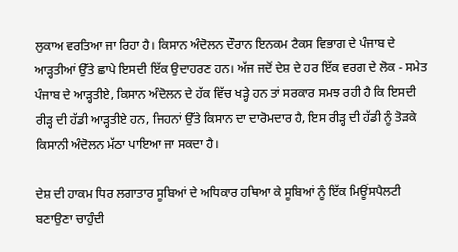ਲੁਕਾਅ ਵਰਤਿਆ ਜਾ ਰਿਹਾ ਹੈ। ਕਿਸਾਨ ਅੰਦੋਲਨ ਦੌਰਾਨ ਇਨਕਮ ਟੈਕਸ ਵਿਭਾਗ ਦੇ ਪੰਜਾਬ ਦੇ ਆੜ੍ਹਤੀਆਂ ਉੱਤੇ ਛਾਪੇ ਇਸਦੀ ਇੱਕ ਉਦਾਹਰਣ ਹਨ। ਅੱਜ ਜਦੋਂ ਦੇਸ਼ ਦੇ ਹਰ ਇੱਕ ਵਰਗ ਦੇ ਲੋਕ - ਸਮੇਤ ਪੰਜਾਬ ਦੇ ਆੜ੍ਹਤੀਏ, ਕਿਸਾਨ ਅੰਦੋਲਨ ਦੇ ਹੱਕ ਵਿੱਚ ਖੜ੍ਹੇ ਹਨ ਤਾਂ ਸਰਕਾਰ ਸਮਝ ਰਹੀ ਹੈ ਕਿ ਇਸਦੀ ਰੀੜ੍ਹ ਦੀ ਹੱਡੀ ਆੜ੍ਹਤੀਏ ਹਨ, ਜਿਹਨਾਂ ਉੱਤੇ ਕਿਸਾਨ ਦਾ ਦਾਰੋਮਦਾਰ ਹੈ, ਇਸ ਰੀੜ੍ਹ ਦੀ ਹੱਡੀ ਨੂੰ ਤੋੜਕੇ ਕਿਸਾਨੀ ਅੰਦੋਲਨ ਮੱਠਾ ਪਾਇਆ ਜਾ ਸਕਦਾ ਹੈ।

ਦੇਸ਼ ਦੀ ਹਾਕਮ ਧਿਰ ਲਗਾਤਾਰ ਸੂਬਿਆਂ ਦੇ ਅਧਿਕਾਰ ਹਥਿਆ ਕੇ ਸੂਬਿਆਂ ਨੂੰ ਇੱਕ ਮਿਊਂਸਪੈਲਟੀ ਬਣਾਉਣਾ ਚਾਹੁੰਦੀ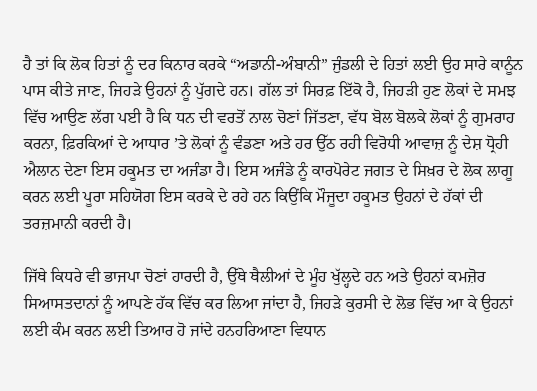ਹੈ ਤਾਂ ਕਿ ਲੋਕ ਹਿਤਾਂ ਨੂੰ ਦਰ ਕਿਨਾਰ ਕਰਕੇ “ਅਡਾਨੀ-ਅੰਬਾਨੀ” ਜੁੰਡਲੀ ਦੇ ਹਿਤਾਂ ਲਈ ਉਹ ਸਾਰੇ ਕਾਨੂੰਨ ਪਾਸ ਕੀਤੇ ਜਾਣ, ਜਿਹੜੇ ਉਹਨਾਂ ਨੂੰ ਪੁੱਗਦੇ ਹਨ। ਗੱਲ ਤਾਂ ਸਿਰਫ਼ ਇੱਕੋ ਹੈ, ਜਿਹੜੀ ਹੁਣ ਲੋਕਾਂ ਦੇ ਸਮਝ ਵਿੱਚ ਆਉਣ ਲੱਗ ਪਈ ਹੈ ਕਿ ਧਨ ਦੀ ਵਰਤੋਂ ਨਾਲ ਚੋਣਾਂ ਜਿੱਤਣਾ, ਵੱਧ ਬੋਲ ਬੋਲਕੇ ਲੋਕਾਂ ਨੂੰ ਗੁਮਰਾਹ ਕਰਨਾ, ਫ਼ਿਰਕਿਆਂ ਦੇ ਆਧਾਰ ’ਤੇ ਲੋਕਾਂ ਨੂੰ ਵੰਡਣਾ ਅਤੇ ਹਰ ਉੱਠ ਰਹੀ ਵਿਰੋਧੀ ਆਵਾਜ਼ ਨੂੰ ਦੇਸ਼ ਧ੍ਰੋਹੀ ਐਲਾਨ ਦੇਣਾ ਇਸ ਹਕੂਮਤ ਦਾ ਅਜੰਡਾ ਹੈ। ਇਸ ਅਜੰਡੇ ਨੂੰ ਕਾਰਪੋਰੇਟ ਜਗਤ ਦੇ ਸਿਖ਼ਰ ਦੇ ਲੋਕ ਲਾਗੂ ਕਰਨ ਲਈ ਪੂਰਾ ਸਹਿਯੋਗ ਇਸ ਕਰਕੇ ਦੇ ਰਹੇ ਹਨ ਕਿਉਂਕਿ ਮੌਜੂਦਾ ਹਕੂਮਤ ਉਹਨਾਂ ਦੇ ਹੱਕਾਂ ਦੀ ਤਰਜ਼ਮਾਨੀ ਕਰਦੀ ਹੈ।

ਜਿੱਥੇ ਕਿਧਰੇ ਵੀ ਭਾਜਪਾ ਚੋਣਾਂ ਹਾਰਦੀ ਹੈ, ਉੱਥੇ ਥੈਲੀਆਂ ਦੇ ਮੂੰਹ ਖੁੱਲ੍ਹਦੇ ਹਨ ਅਤੇ ਉਹਨਾਂ ਕਮਜ਼ੋਰ ਸਿਆਸਤਦਾਨਾਂ ਨੂੰ ਆਪਣੇ ਹੱਕ ਵਿੱਚ ਕਰ ਲਿਆ ਜਾਂਦਾ ਹੈ, ਜਿਹੜੇ ਕੁਰਸੀ ਦੇ ਲੋਭ ਵਿੱਚ ਆ ਕੇ ਉਹਨਾਂ ਲਈ ਕੰਮ ਕਰਨ ਲਈ ਤਿਆਰ ਹੋ ਜਾਂਦੇ ਹਨਹਰਿਆਣਾ ਵਿਧਾਨ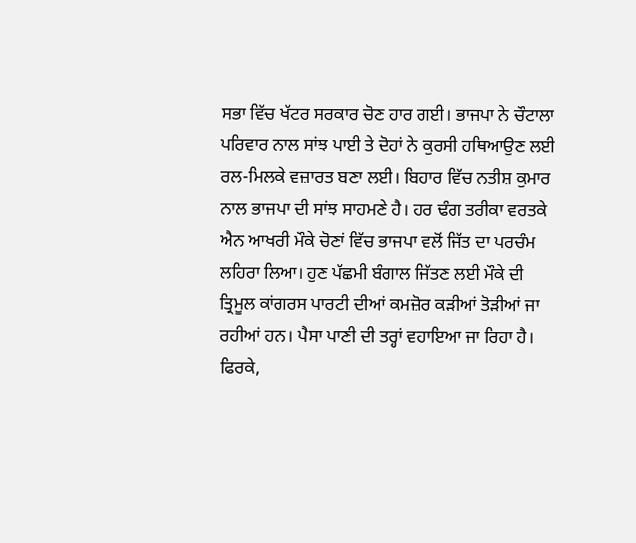ਸਭਾ ਵਿੱਚ ਖੱਟਰ ਸਰਕਾਰ ਚੋਣ ਹਾਰ ਗਈ। ਭਾਜਪਾ ਨੇ ਚੌਟਾਲਾ ਪਰਿਵਾਰ ਨਾਲ ਸਾਂਝ ਪਾਈ ਤੇ ਦੋਹਾਂ ਨੇ ਕੁਰਸੀ ਹਥਿਆਉਣ ਲਈ ਰਲ-ਮਿਲਕੇ ਵਜ਼ਾਰਤ ਬਣਾ ਲਈ। ਬਿਹਾਰ ਵਿੱਚ ਨਤੀਸ਼ ਕੁਮਾਰ ਨਾਲ ਭਾਜਪਾ ਦੀ ਸਾਂਝ ਸਾਹਮਣੇ ਹੈ। ਹਰ ਢੰਗ ਤਰੀਕਾ ਵਰਤਕੇ ਐਨ ਆਖਰੀ ਮੌਕੇ ਚੋਣਾਂ ਵਿੱਚ ਭਾਜਪਾ ਵਲੋਂ ਜਿੱਤ ਦਾ ਪਰਚੰਮ ਲਹਿਰਾ ਲਿਆ। ਹੁਣ ਪੱਛਮੀ ਬੰਗਾਲ ਜਿੱਤਣ ਲਈ ਮੌਕੇ ਦੀ ਤ੍ਰਿਮੂਲ ਕਾਂਗਰਸ ਪਾਰਟੀ ਦੀਆਂ ਕਮਜ਼ੋਰ ਕੜੀਆਂ ਤੋੜੀਆਂ ਜਾ ਰਹੀਆਂ ਹਨ। ਪੈਸਾ ਪਾਣੀ ਦੀ ਤਰ੍ਹਾਂ ਵਹਾਇਆ ਜਾ ਰਿਹਾ ਹੈ। ਫਿਰਕੇ,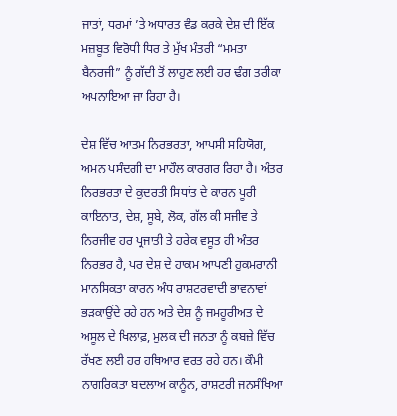ਜਾਤਾਂ, ਧਰਮਾਂ ’ਤੇ ਅਧਾਰਤ ਵੰਡ ਕਰਕੇ ਦੇਸ਼ ਦੀ ਇੱਕ ਮਜ਼ਬੂਤ ਵਿਰੋਧੀ ਧਿਰ ਤੇ ਮੁੱਖ ਮੰਤਰੀ “ਮਮਤਾ ਬੈਨਰਜੀ” ਨੂੰ ਗੱਦੀ ਤੋਂ ਲਾਹੁਣ ਲਈ ਹਰ ਢੰਗ ਤਰੀਕਾ ਅਪਨਾਇਆ ਜਾ ਰਿਹਾ ਹੈ।

ਦੇਸ਼ ਵਿੱਚ ਆਤਮ ਨਿਰਭਰਤਾ, ਆਪਸੀ ਸਹਿਯੋਗ, ਅਮਨ ਪਸੰਦਗੀ ਦਾ ਮਾਹੌਲ ਕਾਰਗਰ ਰਿਹਾ ਹੈ। ਅੰਤਰ ਨਿਰਭਰਤਾ ਦੇ ਕੁਦਰਤੀ ਸਿਧਾਂਤ ਦੇ ਕਾਰਨ ਪੂਰੀ ਕਾਇਨਾਤ, ਦੇਸ਼, ਸੂਬੇ, ਲੋਕ, ਗੱਲ ਕੀ ਸਜੀਵ ਤੇ ਨਿਰਜੀਵ ਹਰ ਪ੍ਰਜਾਤੀ ਤੇ ਹਰੇਕ ਵਸੂਤ ਹੀ ਅੰਤਰ ਨਿਰਭਰ ਹੈ, ਪਰ ਦੇਸ਼ ਦੇ ਹਾਕਮ ਆਪਣੀ ਹੁਕਮਰਾਨੀ ਮਾਨਸਿਕਤਾ ਕਾਰਨ ਅੰਧ ਰਾਸ਼ਟਰਵਾਦੀ ਭਾਵਨਾਵਾਂ ਭੜਕਾਉਂਦੇ ਰਹੇ ਹਨ ਅਤੇ ਦੇਸ਼ ਨੂੰ ਜਮਹੂਰੀਅਤ ਦੇ ਅਸੂਲ ਦੇ ਖਿਲਾਫ਼, ਮੁਲਕ ਦੀ ਜਨਤਾ ਨੂੰ ਕਬਜ਼ੇ ਵਿੱਚ ਰੱਖਣ ਲਈ ਹਰ ਹਥਿਆਰ ਵਰਤ ਰਹੇ ਹਨ। ਕੌਮੀ ਨਾਗਰਿਕਤਾ ਬਦਲਾਅ ਕਾਨੂੰਨ, ਰਾਸ਼ਟਰੀ ਜਨਸੰਖਿਆ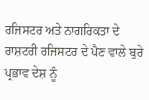ਰਜਿਸਟਰ ਅਤੇ ਨਾਗਰਿਕਤਾ ਦੇ ਰਾਸ਼ਟਰੀ ਰਜਿਸਟਰ ਦੇ ਪੈਣ ਵਾਲੇ ਬੁਰੇ ਪ੍ਰਭਾਵ ਦੇਸ਼ ਨੂੰ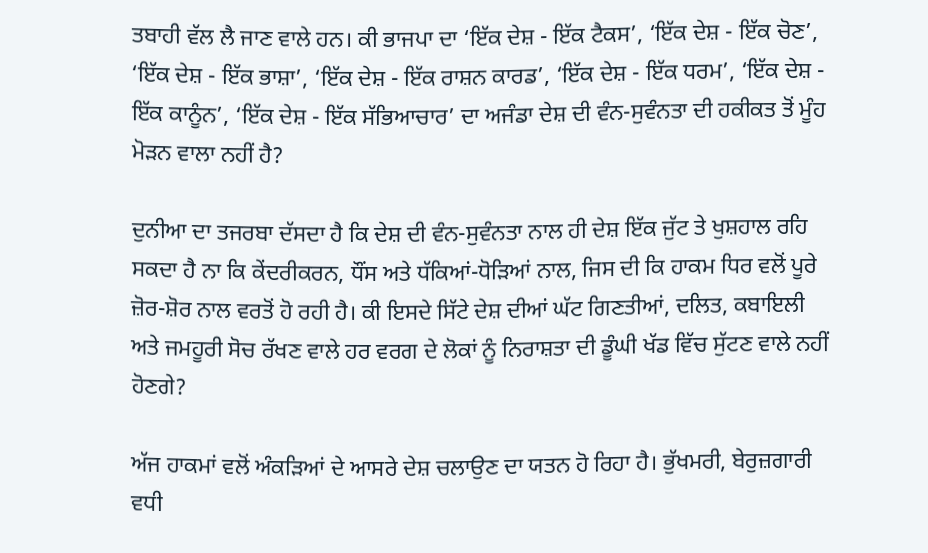ਤਬਾਹੀ ਵੱਲ ਲੈ ਜਾਣ ਵਾਲੇ ਹਨ। ਕੀ ਭਾਜਪਾ ਦਾ ‘ਇੱਕ ਦੇਸ਼ - ਇੱਕ ਟੈਕਸ’, ‘ਇੱਕ ਦੇਸ਼ - ਇੱਕ ਚੋਣ’, ‘ਇੱਕ ਦੇਸ਼ - ਇੱਕ ਭਾਸ਼ਾ’, ‘ਇੱਕ ਦੇਸ਼ - ਇੱਕ ਰਾਸ਼ਨ ਕਾਰਡ’, ‘ਇੱਕ ਦੇਸ਼ - ਇੱਕ ਧਰਮ’, ‘ਇੱਕ ਦੇਸ਼ - ਇੱਕ ਕਾਨੂੰਨ’, ‘ਇੱਕ ਦੇਸ਼ - ਇੱਕ ਸੱਭਿਆਚਾਰ’ ਦਾ ਅਜੰਡਾ ਦੇਸ਼ ਦੀ ਵੰਨ-ਸੁਵੰਨਤਾ ਦੀ ਹਕੀਕਤ ਤੋਂ ਮੂੰਹ ਮੋੜਨ ਵਾਲਾ ਨਹੀਂ ਹੈ?

ਦੁਨੀਆ ਦਾ ਤਜਰਬਾ ਦੱਸਦਾ ਹੈ ਕਿ ਦੇਸ਼ ਦੀ ਵੰਨ-ਸੁਵੰਨਤਾ ਨਾਲ ਹੀ ਦੇਸ਼ ਇੱਕ ਜੁੱਟ ਤੇ ਖੁਸ਼ਹਾਲ ਰਹਿ ਸਕਦਾ ਹੈ ਨਾ ਕਿ ਕੇਂਦਰੀਕਰਨ, ਧੌਂਸ ਅਤੇ ਧੱਕਿਆਂ-ਧੋੜਿਆਂ ਨਾਲ, ਜਿਸ ਦੀ ਕਿ ਹਾਕਮ ਧਿਰ ਵਲੋਂ ਪੂਰੇ ਜ਼ੋਰ-ਸ਼ੋਰ ਨਾਲ ਵਰਤੋਂ ਹੋ ਰਹੀ ਹੈ। ਕੀ ਇਸਦੇ ਸਿੱਟੇ ਦੇਸ਼ ਦੀਆਂ ਘੱਟ ਗਿਣਤੀਆਂ, ਦਲਿਤ, ਕਬਾਇਲੀ ਅਤੇ ਜਮਹੂਰੀ ਸੋਚ ਰੱਖਣ ਵਾਲੇ ਹਰ ਵਰਗ ਦੇ ਲੋਕਾਂ ਨੂੰ ਨਿਰਾਸ਼ਤਾ ਦੀ ਡੂੰਘੀ ਖੱਡ ਵਿੱਚ ਸੁੱਟਣ ਵਾਲੇ ਨਹੀਂ ਹੋਣਗੇ?

ਅੱਜ ਹਾਕਮਾਂ ਵਲੋਂ ਅੰਕੜਿਆਂ ਦੇ ਆਸਰੇ ਦੇਸ਼ ਚਲਾਉਣ ਦਾ ਯਤਨ ਹੋ ਰਿਹਾ ਹੈ। ਭੁੱਖਮਰੀ, ਬੇਰੁਜ਼ਗਾਰੀ ਵਧੀ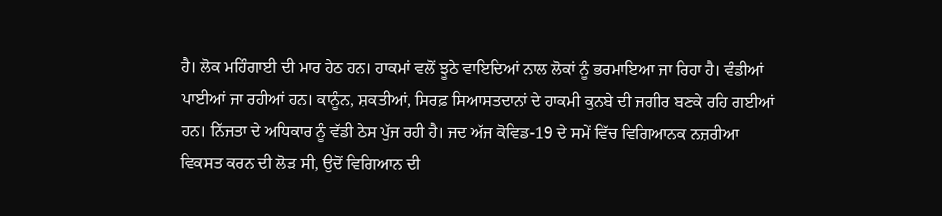ਹੈ। ਲੋਕ ਮਹਿੰਗਾਈ ਦੀ ਮਾਰ ਹੇਠ ਹਨ। ਹਾਕਮਾਂ ਵਲੋਂ ਝੂਠੇ ਵਾਇਦਿਆਂ ਨਾਲ ਲੋਕਾਂ ਨੂੰ ਭਰਮਾਇਆ ਜਾ ਰਿਹਾ ਹੈ। ਵੰਡੀਆਂ ਪਾਈਆਂ ਜਾ ਰਹੀਆਂ ਹਨ। ਕਾਨੂੰਨ, ਸ਼ਕਤੀਆਂ, ਸਿਰਫ਼ ਸਿਆਸਤਦਾਨਾਂ ਦੇ ਹਾਕਮੀ ਕੁਨਬੇ ਦੀ ਜਗੀਰ ਬਣਕੇ ਰਹਿ ਗਈਆਂ ਹਨ। ਨਿੱਜਤਾ ਦੇ ਅਧਿਕਾਰ ਨੂੰ ਵੱਡੀ ਠੇਸ ਪੁੱਜ ਰਹੀ ਹੈ। ਜਦ ਅੱਜ ਕੋਵਿਡ-19 ਦੇ ਸਮੇਂ ਵਿੱਚ ਵਿਗਿਆਨਕ ਨਜ਼ਰੀਆ ਵਿਕਸਤ ਕਰਨ ਦੀ ਲੋੜ ਸੀ, ਉਦੋਂ ਵਿਗਿਆਨ ਦੀ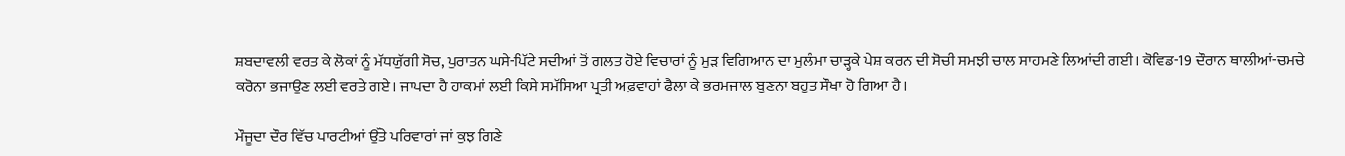ਸ਼ਬਦਾਵਲੀ ਵਰਤ ਕੇ ਲੋਕਾਂ ਨੂੰ ਮੱਧਯੁੱਗੀ ਸੋਚ, ਪੁਰਾਤਨ ਘਸੇ-ਪਿੱਟੇ ਸਦੀਆਂ ਤੋਂ ਗਲਤ ਹੋਏ ਵਿਚਾਰਾਂ ਨੂੰ ਮੁੜ ਵਿਗਿਆਨ ਦਾ ਮੁਲੰਮਾ ਚਾੜ੍ਹਕੇ ਪੇਸ਼ ਕਰਨ ਦੀ ਸੋਚੀ ਸਮਝੀ ਚਾਲ ਸਾਹਮਣੇ ਲਿਆਂਦੀ ਗਈ। ਕੋਵਿਡ-19 ਦੌਰਾਨ ਥਾਲੀਆਂ-ਚਮਚੇ ਕਰੋਨਾ ਭਜਾਉਣ ਲਈ ਵਰਤੇ ਗਏ। ਜਾਪਦਾ ਹੈ ਹਾਕਮਾਂ ਲਈ ਕਿਸੇ ਸਮੱਸਿਆ ਪ੍ਰਤੀ ਅਫ਼ਵਾਹਾਂ ਫੈਲਾ ਕੇ ਭਰਮਜਾਲ ਬੁਣਨਾ ਬਹੁਤ ਸੌਖਾ ਹੋ ਗਿਆ ਹੈ।

ਮੌਜੂਦਾ ਦੌਰ ਵਿੱਚ ਪਾਰਟੀਆਂ ਉੱਤੇ ਪਰਿਵਾਰਾਂ ਜਾਂ ਕੁਝ ਗਿਣੇ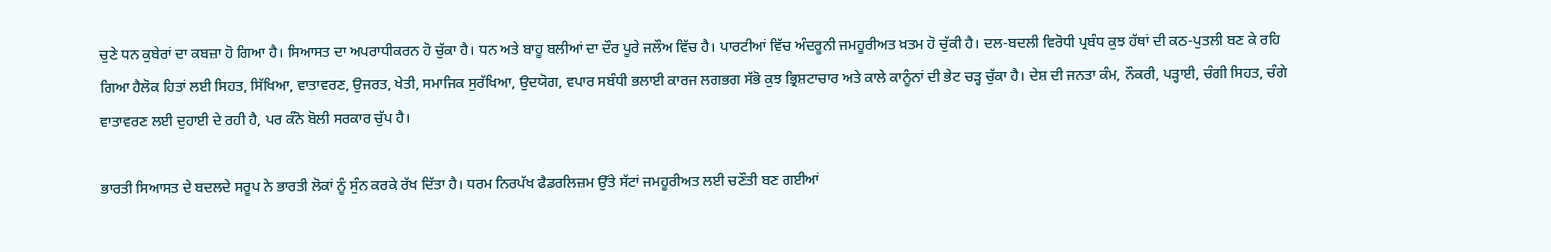ਚੁਣੇ ਧਨ ਕੁਬੇਰਾਂ ਦਾ ਕਬਜ਼ਾ ਹੋ ਗਿਆ ਹੈ। ਸਿਆਸਤ ਦਾ ਅਪਰਾਧੀਕਰਨ ਹੋ ਚੁੱਕਾ ਹੈ। ਧਨ ਅਤੇ ਬਾਹੂ ਬਲੀਆਂ ਦਾ ਦੌਰ ਪੂਰੇ ਜਲੌਅ ਵਿੱਚ ਹੈ। ਪਾਰਟੀਆਂ ਵਿੱਚ ਅੰਦਰੂਨੀ ਜਮਹੂਰੀਅਤ ਖ਼ਤਮ ਹੋ ਚੁੱਕੀ ਹੈ। ਦਲ-ਬਦਲੀ ਵਿਰੋਧੀ ਪ੍ਰਬੰਧ ਕੁਝ ਹੱਥਾਂ ਦੀ ਕਠ-ਪੁਤਲੀ ਬਣ ਕੇ ਰਹਿ ਗਿਆ ਹੈਲੋਕ ਹਿਤਾਂ ਲਈ ਸਿਹਤ, ਸਿੱਖਿਆ, ਵਾਤਾਵਰਣ, ਉਜਰਤ, ਖੇਤੀ, ਸਮਾਜਿਕ ਸੁਰੱਖਿਆ, ਉਦਯੋਗ, ਵਪਾਰ ਸਬੰਧੀ ਭਲਾਈ ਕਾਰਜ ਲਗਭਗ ਸੱਭੋ ਕੁਝ ਭ੍ਰਿਸ਼ਟਾਚਾਰ ਅਤੇ ਕਾਲੇ ਕਾਨੂੰਨਾਂ ਦੀ ਭੇਟ ਚੜ੍ਹ ਚੁੱਕਾ ਹੈ। ਦੇਸ਼ ਦੀ ਜਨਤਾ ਕੰਮ, ਨੌਕਰੀ, ਪੜ੍ਹਾਈ, ਚੰਗੀ ਸਿਹਤ, ਚੰਗੇ ਵਾਤਾਵਰਣ ਲਈ ਦੁਹਾਈ ਦੇ ਰਹੀ ਹੈ, ਪਰ ਕੰਨੋ ਬੋਲੀ ਸਰਕਾਰ ਚੁੱਪ ਹੈ।

ਭਾਰਤੀ ਸਿਆਸਤ ਦੇ ਬਦਲਦੇ ਸਰੂਪ ਨੇ ਭਾਰਤੀ ਲੋਕਾਂ ਨੂੰ ਸੁੰਨ ਕਰਕੇ ਰੱਖ ਦਿੱਤਾ ਹੈ। ਧਰਮ ਨਿਰਪੱਖ ਫੈਡਰਲਿਜ਼ਮ ਉੱਤੇ ਸੱਟਾਂ ਜਮਹੂਰੀਅਤ ਲਈ ਚਣੌਤੀ ਬਣ ਗਈਆਂ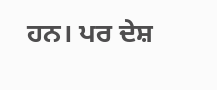ਹਨ। ਪਰ ਦੇਸ਼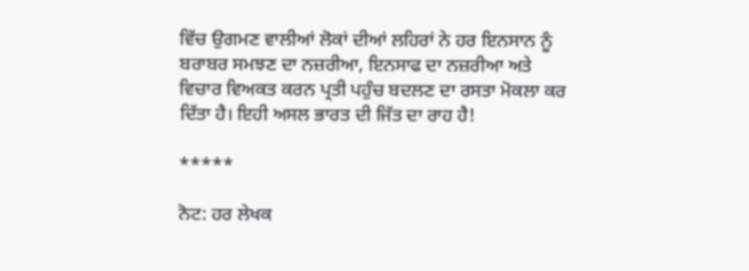ਵਿੱਚ ਉਗਮਣ ਵਾਲੀਆਂ ਲੋਕਾਂ ਦੀਆਂ ਲਹਿਰਾਂ ਨੇ ਹਰ ਇਨਸਾਨ ਨੂੰ ਬਰਾਬਰ ਸਮਝਣ ਦਾ ਨਜ਼ਰੀਆ, ਇਨਸਾਫ ਦਾ ਨਜ਼ਰੀਆ ਅਤੇ ਵਿਚਾਰ ਵਿਅਕਤ ਕਰਨ ਪ੍ਰਤੀ ਪਹੁੰਚ ਬਦਲਣ ਦਾ ਰਸਤਾ ਮੋਕਲਾ ਕਰ ਦਿੱਤਾ ਹੈ। ਇਹੀ ਅਸਲ ਭਾਰਤ ਦੀ ਜਿੱਤ ਦਾ ਰਾਹ ਹੈ!

*****

ਨੋਟ: ਹਰ ਲੇਖਕ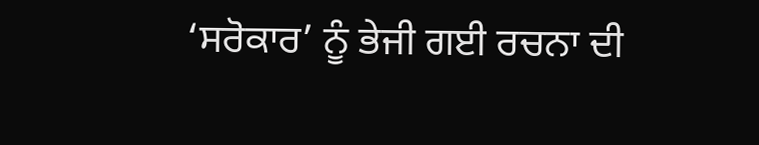‘ਸਰੋਕਾਰ’ ਨੂੰ ਭੇਜੀ ਗਈ ਰਚਨਾ ਦੀ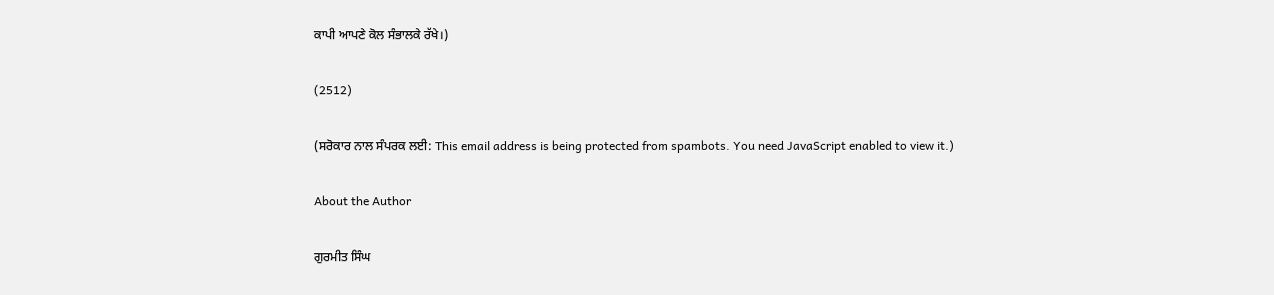ਕਾਪੀ ਆਪਣੇ ਕੋਲ ਸੰਭਾਲਕੇ ਰੱਖੇ।)

(2512)

(ਸਰੋਕਾਰ ਨਾਲ ਸੰਪਰਕ ਲਈ: This email address is being protected from spambots. You need JavaScript enabled to view it.)

About the Author

ਗੁਰਮੀਤ ਸਿੰਘ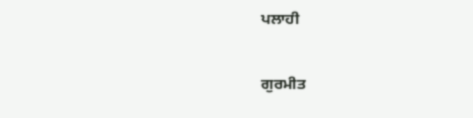ਪਲਾਹੀ

ਗੁਰਮੀਤ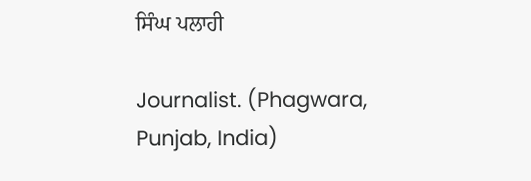ਸਿੰਘ ਪਲਾਹੀ

Journalist. (Phagwara, Punjab, India)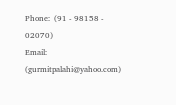Phone:  (91 - 98158 - 02070)
Email: (gurmitpalahi@yahoo.com)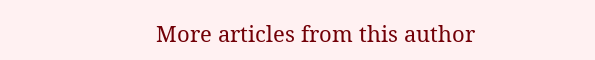More articles from this author